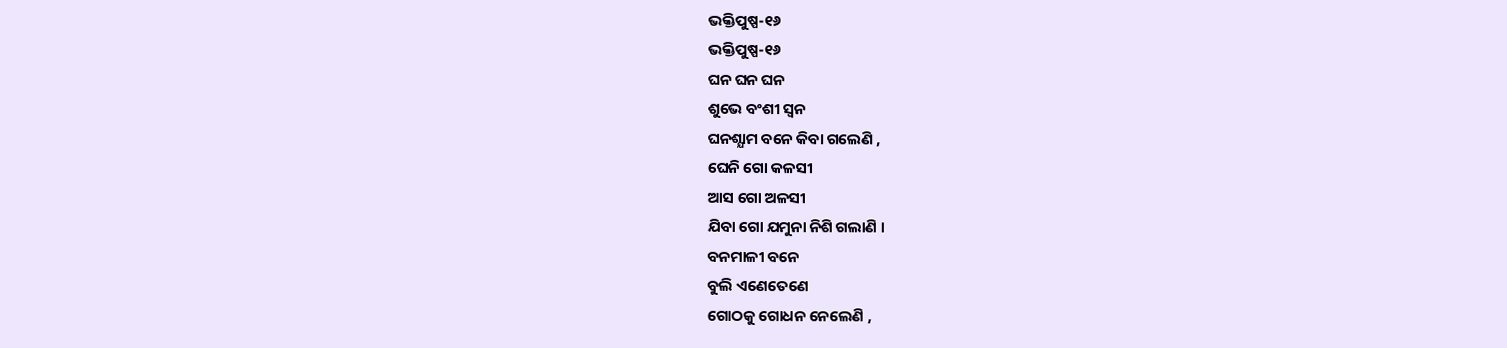ଭକ୍ତିପୁଷ୍ପ-୧୬
ଭକ୍ତିପୁଷ୍ପ-୧୬
ଘନ ଘନ ଘନ
ଶୁଭେ ବଂଶୀ ସ୍ବନ
ଘନଶ୍ଯାମ ବନେ କିବା ଗଲେଣି ,
ଘେନି ଗୋ କଳସୀ
ଆସ ଗୋ ଅଳସୀ
ଯିବା ଗୋ ଯମୁନା ନିଶି ଗଲାଣି ।
ବନମାଳୀ ବନେ
ବୁଲି ଏଣେତେଣେ
ଗୋଠକୁ ଗୋଧନ ନେଲେଣି ,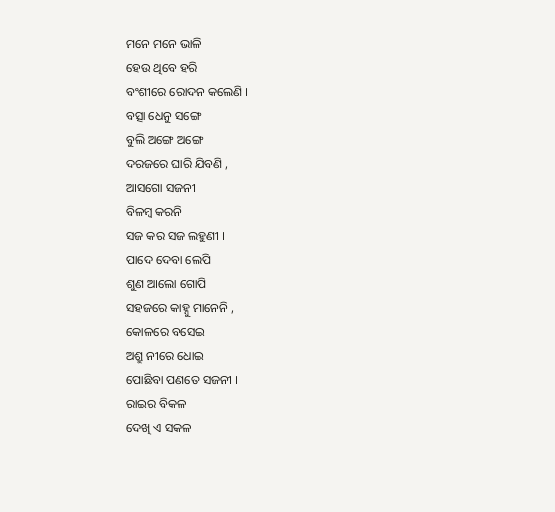ମନେ ମନେ ଭାଳି
ହେଉ ଥିବେ ହରି
ବଂଶୀରେ ରୋଦନ କଲେଣି ।
ବତ୍ସା ଧେନୁ ସଙ୍ଗେ
ବୁଲି ଅଙ୍ଗେ ଅଙ୍ଗେ
ଦରଜରେ ଘାରି ଯିବଣି ,
ଆସଗୋ ସଜନୀ
ବିଳମ୍ବ କରନି
ସଜ କର ସଜ ଲହୁଣୀ ।
ପାଦେ ଦେବା ଲେପି
ଶୁଣ ଆଲୋ ଗୋପି
ସହଜରେ କାହ୍ନୁ ମାନେନି ,
କୋଳରେ ବସେଇ
ଅଶ୍ରୁ ନୀରେ ଧୋଇ
ପୋଛିବା ପଣତେ ସଜନୀ ।
ରାଇର ବିକଳ
ଦେଖି ଏ ସକଳ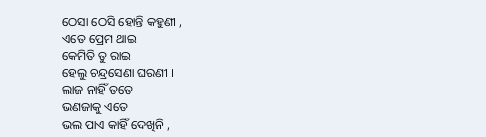ଠେସା ଠେସି ହୋନ୍ତି କହୁଣୀ ,
ଏତେ ପ୍ରେମ ଥାଇ
କେମିତି ତୁ ରାଇ
ହେଲୁ ଚନ୍ଦ୍ରସେଣା ଘରଣୀ ।
ଲାଜ ନାହିଁ ତତେ
ଭଣଜାକୁ ଏତେ
ଭଲ ପାଏ କାହିଁ ଦେଖିନି ,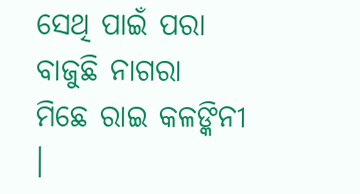ସେଥି ପାଇଁ ପରା
ବାଜୁଛି ନାଗରା
ମିଛେ ରାଇ କଳଙ୍କିନୀ ।